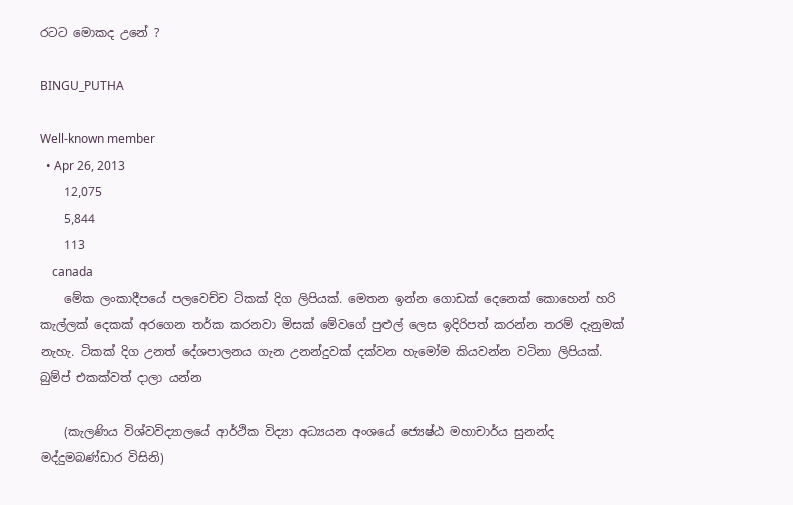රටට මොකද උනේ ?

BINGU_PUTHA

Well-known member
  • Apr 26, 2013
    12,075
    5,844
    113
    canada
    මේක ලංකාදීපයේ පලවෙච්ච ටිකක් දිග ලිපියක්. මෙතන ඉන්න ගොඩක් දෙනෙක් කොහෙන් හරි කැල්ලක් දෙකක් අරගෙන තර්ක කරනවා මිසක් මේවගේ පුළුල් ලෙස ඉදිරිපත් කරන්න තරම් දැනුමක් නැහැ. ටිකක් දිග උනත් දේශපාලනය ගැන උනන්දුවක් දක්වන හැමෝම කියවන්න වටිනා ලිපියක්. බුම්ප් එකක්වත් දාලා යන්න

    (කැලණිය විශ්වවිද්‍යාලයේ ආර්ථික විද්‍යා අධ්‍යයන අංශයේ ජ්‍යෙෂ්ඨ මහාචාර්ය සුනන්ද මද්දුමබණ්ඩාර විසිනි)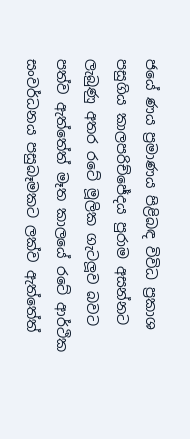ජයේ ණය ප්‍රමාණය පිළිබඳ විවිධ ප්‍රකාශ පසුගිය කාලපරිච්‍ජේදය පුරාම අසන්නට ලැබුණු අතර රටේ මූලික ගැටලූව බවට පත්ව ඇත්තේත් මෑත කාලයේ රටේ ආර්ථික සංවර්ධනය පසුබෑමකට ලක්ව ඇත්තේත්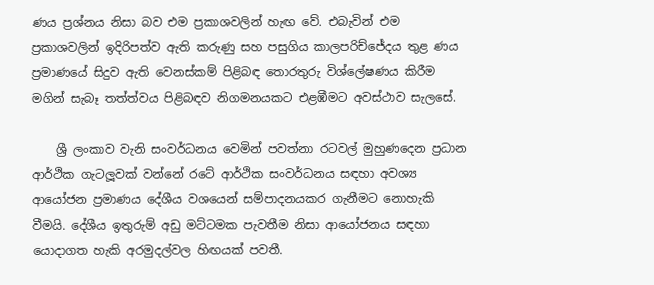ණය ප්‍රශ්නය නිසා බව එම ප්‍රකාශවලින් හැඟ වේ. එබැවින් එම ප්‍රකාශවලින් ඉදිරිපත්ව ඇති කරුණු සහ පසුගිය කාලපරිච්ජේදය තුළ ණය ප්‍රමාණයේ සිදුව ඇති වෙනස්කම් පිළිබඳ තොරතුරු විශ්ලේෂණය කිරීම මගින් සැබෑ තත්ත්වය පිළිබඳව නිගමනයකට එළඹීමට අවස්ථාව සැලසේ.

    ශ්‍රී ලංකාව වැනි සංවර්ධනය වෙමින් පවත්නා රටවල් මුහුණදෙන ප්‍රධාන ආර්ථික ගැටලූවක් වන්නේ රටේ ආර්ථික සංවර්ධනය සඳහා අවශ්‍ය ආයෝජන ප්‍රමාණය දේශීය වශයෙන් සම්පාදනයකර ගැනීමට නොහැකි වීමයි. දේශීය ඉතුරුම් අඩු මට්ටමක පැවතීම නිසා ආයෝජනය සඳහා යොදාගත හැකි අරමුදල්වල හිඟයක් පවතී.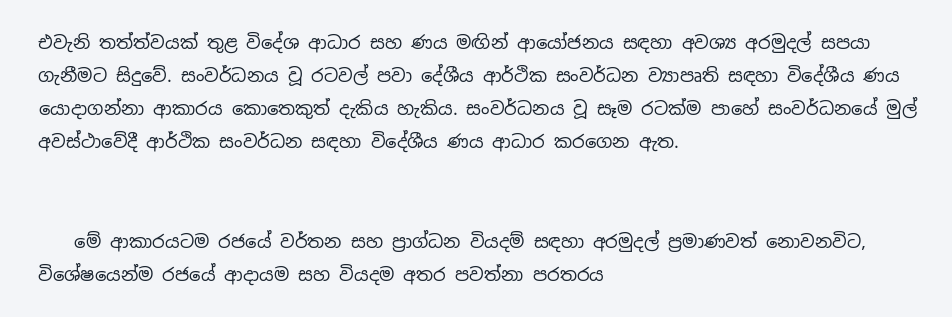එවැනි තත්ත්වයක් තුළ විදේශ ආධාර සහ ණය මඟින් ආයෝජනය සඳහා අවශ්‍ය අරමුදල් සපයා ගැනීමට සිදුවේ. සංවර්ධනය වූ රටවල් පවා දේශීය ආර්ථික සංවර්ධන ව්‍යාපෘති සඳහා විදේශීය ණය යොදාගන්නා ආකාරය කොතෙකුත් දැකිය හැකිය. සංවර්ධනය වූ සෑම රටක්ම පාහේ සංවර්ධනයේ මුල් අවස්ථාවේදී ආර්ථික සංවර්ධන සඳහා විදේශීය ණය ආධාර කරගෙන ඇත.


    මේ ආකාරයටම රජයේ වර්තන සහ ප්‍රාග්ධන වියදම් සඳහා අරමුදල් ප්‍රමාණවත් නොවනවිට, විශේෂයෙන්ම රජයේ ආදායම සහ වියදම අතර පවත්නා පරතරය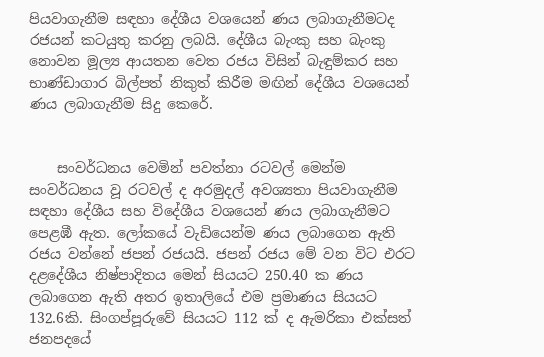පියවාගැනීම සඳහා දේශීය වශයෙන් ණය ලබාගැනීමටද රජයන් කටයුතු කරනු ලබයි. දේශීය බැංකු සහ බැංකු නොවන මූල්‍ය ආයතන වෙත රජය විසින් බැඳුම්කර සහ භාණ්ඩාගාර බිල්පත් නිකුත් කිරීම මඟින් දේශීය වශයෙන් ණය ලබාගැනීම සිදු කෙරේ.


    සංවර්ධනය වෙමින් පවත්නා රටවල් මෙන්ම සංවර්ධනය වූ රටවල් ද අරමුදල් අවශ්‍යතා පියවාගැනීම සඳහා දේශීය සහ විදේශීය වශයෙන් ණය ලබාගැනීමට පෙළඹී ඇත. ලෝකයේ වැඩියෙන්ම ණය ලබාගෙන ඇති රජය වන්නේ ජපන් රජයයි. ජපන් රජය මේ වන විට එරට දළදේශීය නිෂ්පාදිතය මෙන් සියයට 250.40 ක ණය ලබාගෙන ඇති අතර ඉතාලියේ එම ප්‍රමාණය සියයට 132.6කි. සිංගප්පූරුවේ සියයට 112 ක් ද ඇමරිකා එක්සත් ජනපදයේ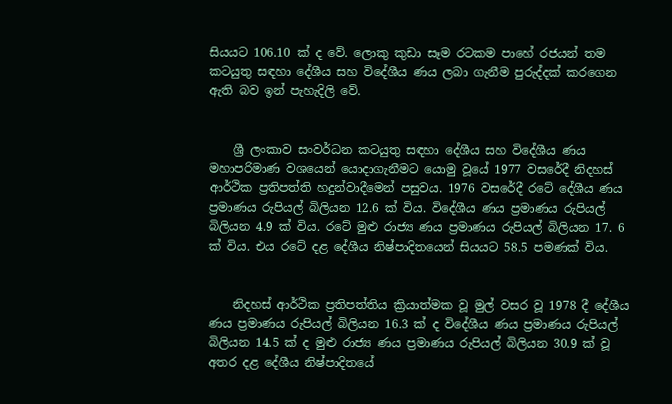සියයට 106.10 ක් ද වේ. ලොකු කුඩා සෑම රටකම පාහේ රජයන් තම කටයුතු සඳහා දේශීය සහ විදේශීය ණය ලබා ගැනීම පුරුද්දක් කරගෙන ඇති බව ඉන් පැහැදිලි වේ.


    ශ්‍රී ලංකාව සංවර්ධන කටයුතු සඳහා දේශීය සහ විදේශීය ණය මහාපරිමාණ වශයෙන් යොදාගැනීමට යොමු වූයේ 1977 වසරේදී නිදහස් ආර්ථික ප්‍රතිපත්ති හදුන්වාදීමෙන් පසුවය. 1976 වසරේදී රටේ දේශීය ණය ප්‍රමාණය රුපියල් බිලියන 12.6 ක් විය. විදේශීය ණය ප්‍රමාණය රුපියල් බිලියන 4.9 ක් විය. රටේ මුළු රාජ්‍ය ණය ප්‍රමාණය රුපියල් බිලියන 17. 6 ක් විය. එය රටේ දළ දේශීය නිෂ්පාදිතයෙන් සියයට 58.5 පමණක් විය.


    නිදහස් ආර්ථික ප්‍රතිපත්තිය ක්‍රියාත්මක වූ මුල් වසර වූ 1978 දී දේශීය ණය ප්‍රමාණය රුපියල් බිලියන 16.3 ක් ද විදේශීය ණය ප්‍රමාණය රුපියල් බිලියන 14.5 ක් ද මුළු රාජ්‍ය ණය ප්‍රමාණය රුපියල් බිලියන 30.9 ක් වූ අතර දළ දේශීය නිෂ්පාදිතයේ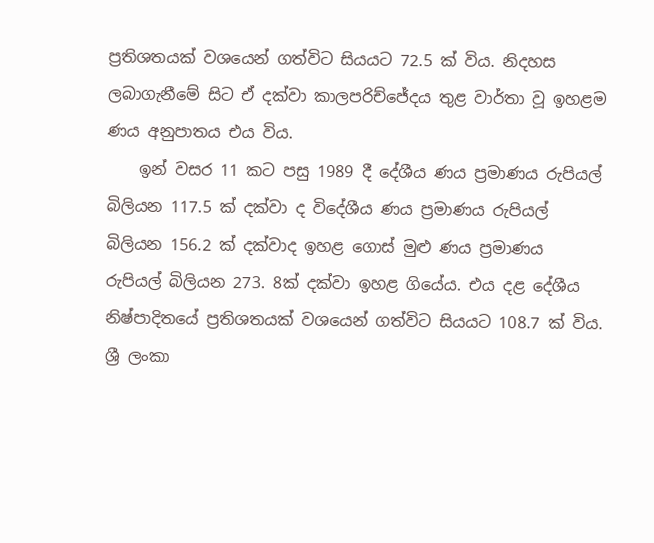ප්‍රතිශතයක් වශයෙන් ගත්විට සියයට 72.5 ක් විය. නිදහස ලබාගැනීමේ සිට ඒ දක්වා කාලපරිච්ජේදය තුළ වාර්තා වූ ඉහළම ණය අනුපාතය එය විය.
    ඉන් වසර 11 කට පසු 1989 දී දේශීය ණය ප්‍රමාණය රුපියල් බිලියන 117.5 ක් දක්වා ද විදේශීය ණය ප්‍රමාණය රුපියල් බිලියන 156.2 ක් දක්වාද ඉහළ ගොස් මුළු ණය ප්‍රමාණය රුපියල් බිලියන 273. 8ක් දක්වා ඉහළ ගියේය. එය දළ දේශීය නිෂ්පාදිතයේ ප්‍රතිශතයක් වශයෙන් ගත්විට සියයට 108.7 ක් විය. ශ්‍රී ලංකා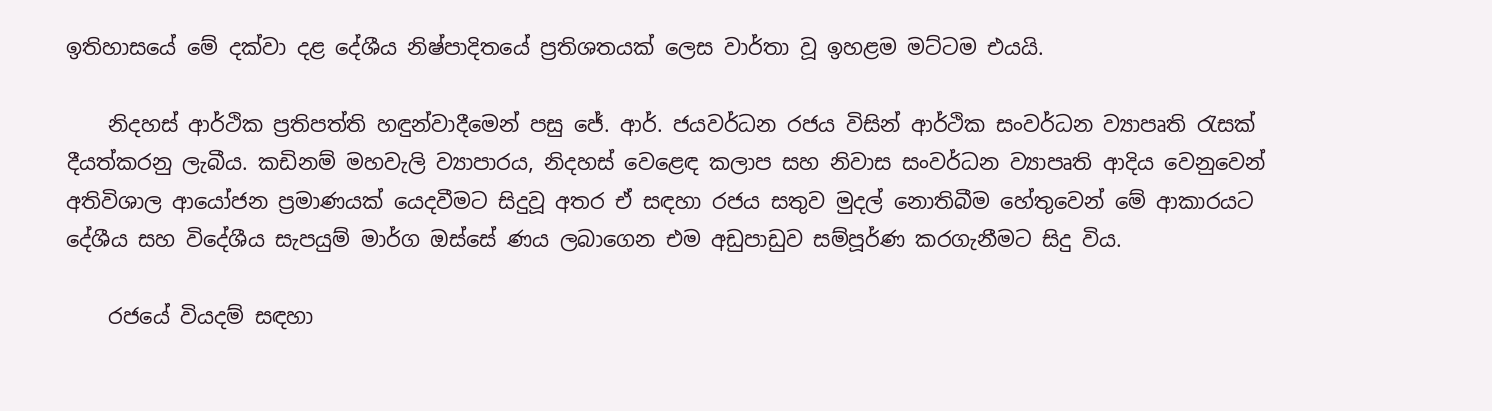ඉතිහාසයේ මේ දක්වා දළ දේශීය නිෂ්පාදිතයේ ප්‍රතිශතයක් ලෙස වාර්තා වූ ඉහළම මට්ටම එයයි.

    නිදහස් ආර්ථික ප්‍රතිපත්ති හඳුන්වාදීමෙන් පසු ජේ. ආර්. ජයවර්ධන රජය විසින් ආර්ථික සංවර්ධන ව්‍යාපෘති රැසක් දීයත්කරනු ලැබීය. කඩිනම් මහවැලි ව්‍යාපාරය, නිදහස් වෙළෙඳ කලාප සහ නිවාස සංවර්ධන ව්‍යාපෘති ආදිය වෙනුවෙන් අතිවිශාල ආයෝජන ප්‍රමාණයක් යෙදවීමට සිදුවූ අතර ඒ සඳහා රජය සතුව මුදල් නොතිබීම හේතුවෙන් මේ ආකාරයට දේශීය සහ විදේශීය සැපයුම් මාර්ග ඔස්සේ ණය ලබාගෙන එම අඩුපාඩුව සම්පූර්ණ කරගැනීමට සිදු විය.

    රජයේ වියදම් සඳහා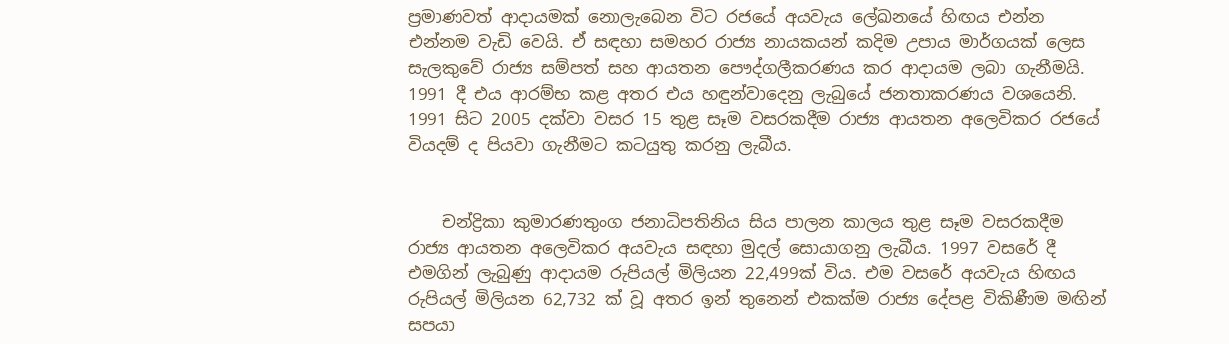ප්‍රමාණවත් ආදායමක් නොලැබෙන විට රජයේ අයවැය ලේඛනයේ හිඟය එන්න එන්නම වැඩි වෙයි. ඒ සඳහා සමහර රාජ්‍ය නායකයන් කදිම උපාය මාර්ගයක් ලෙස සැලකුවේ රාජ්‍ය සම්පත් සහ ආයතන පෞද්ගලීකරණය කර ආදායම ලබා ගැනීමයි. 1991 දී එය ආරම්භ කළ අතර එය හඳුන්වාදෙනු ලැබුයේ ජනතාකරණය වශයෙනි. 1991 සිට 2005 දක්වා වසර 15 තුළ සෑම වසරකදීම රාජ්‍ය ආයතන අලෙවිකර රජයේ වියදම් ද පියවා ගැනීමට කටයුතු කරනු ලැබීය.


    චන්ද්‍රිකා කුමාරණතුංග ජනාධිපතිනිය සිය පාලන කාලය තුළ සෑම වසරකදීම රාජ්‍ය ආයතන අලෙවිකර අයවැය සඳහා මුදල් සොයාගනු ලැබීය. 1997 වසරේ දී එමගින් ලැබුණු ආදායම රුපියල් මිලියන 22,499ක් විය. එම වසරේ අයවැය හිඟය රුපියල් මිලියන 62,732 ක් වූ අතර ඉන් තුනෙන් එකක්ම රාජ්‍ය දේපළ විකිණීම මඟින් සපයා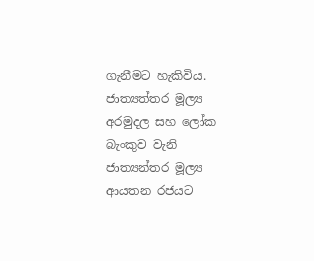ගැනීමට හැකිවිය. ජාත්‍යත්තර මූල්‍ය අරමුදල සහ ලෝක බැංකුව වැනි ජාත්‍යන්තර මූල්‍ය ආයතන රජයට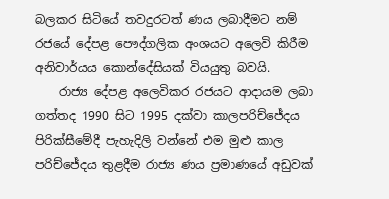බලකර සිටියේ තවදුරටත් ණය ලබාදීමට නම් රජයේ දේපළ පෞද්ගලික අංශයට අලෙවි කිරීම අනිවාර්යය කොන්දේසියක් වියයුතු බවයි.
    රාජ්‍ය දේපළ අලෙවිකර රජයට ආදායම ලබා ගත්තද 1990 සිට 1995 දක්වා කාලපරිච්ජේදය පිරික්සීමේදී පැහැදිලි වන්නේ එම මුළු කාල පරිච්ජේදය තුළදීම රාජ්‍ය ණය ප්‍රමාණයේ අඩුවක්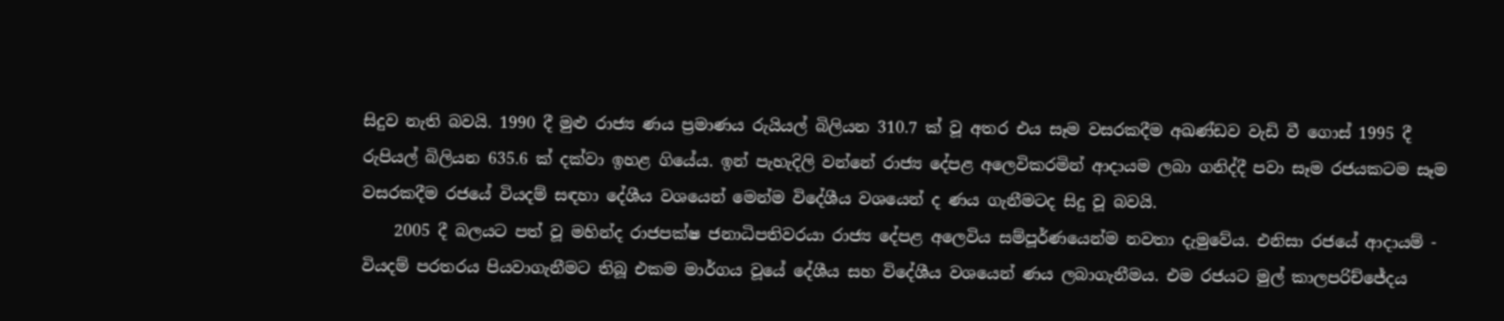සිදුව නැති බවයි. 1990 දී මුළු රාජ්‍ය ණය ප්‍රමාණය රුයියල් බිලියන 310.7 ක් වූ අතර එය සෑම වසරකදීම අඛණ්ඩව වැඩි වී ගොස් 1995 දී රුපියල් බිලියන 635.6 ක් දක්වා ඉහළ ගියේය. ඉන් පැහැදිලි වන්නේ රාජ්‍ය දේපළ අලෙවිකරමින් ආදායම ලබා ගනිද්දී පවා සෑම රජයකටම සෑම වසරකදීම රජයේ වියදම් සඳහා දේශීය වශයෙන් මෙන්ම විදේශීය වශයෙන් ද ණය ගැනීමටද සිදු වූ බවයි.
    2005 දී බලයට පත් වූ මහින්ද රාජපක්ෂ ජනාධිපතිවරයා රාජ්‍ය දේපළ අලෙවිය සම්පූර්ණයෙන්ම නවතා දැමුවේය. එනිසා රජයේ ආදායම් - වියදම් පරතරය පියවාගැනීමට තිබූ එකම මාර්ගය වූයේ දේශීය සහ විදේශීය වශයෙන් ණය ලබාගැනීමය. එම රජයට මුල් කාලපරිච්ජේදය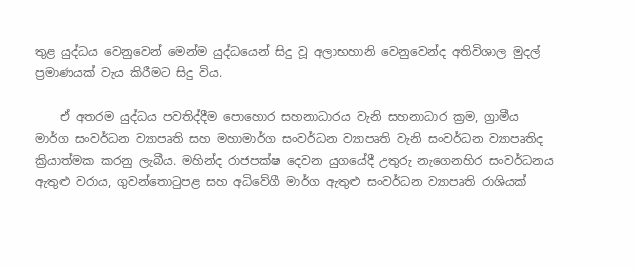තුළ යුද්ධය වෙනුවෙන් මෙන්ම යුද්ධයෙන් සිදු වූ අලාභහානි වෙනුවෙන්ද අතිවිශාල මුදල් ප්‍රමාණයක් වැය කිරීමට සිදු විය.

    ඒ අතරම යුද්ධය පවතිද්දීම පොහොර සහනාධාරය වැනි සහනාධාර ක්‍රම, ග්‍රාමීය මාර්ග සංවර්ධන ව්‍යාපෘති සහ මහාමාර්ග සංවර්ධන ව්‍යාපෘති වැනි සංවර්ධන ව්‍යාපෘතිද ක්‍රියාත්මක කරනු ලැබීය. මහින්ද රාජපක්ෂ දෙවන යුගයේදී උතුරු නැගෙනහිර සංවර්ධනය ඇතුළු වරාය, ගුවන්තොටුපළ සහ අධිවේගී මාර්ග ඇතුළු සංවර්ධන ව්‍යාපෘති රාශියක්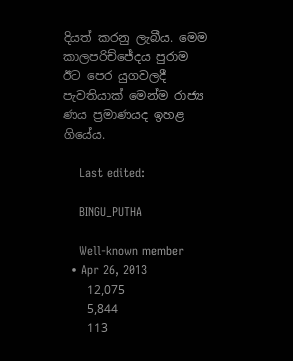දියත් කරනු ලැබීය. මෙම කාලපරිච්ජේදය පුරාම ඊට පෙර යුගවලදී පැවතියාක් මෙන්ම රාජ්‍ය ණය ප්‍රමාණයද ඉහළ ගියේය.

    Last edited:

    BINGU_PUTHA

    Well-known member
  • Apr 26, 2013
    12,075
    5,844
    113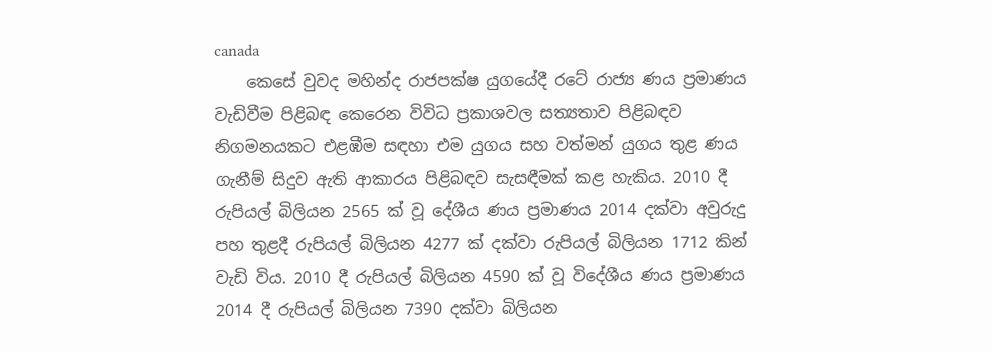canada
    කෙසේ වුවද මහින්ද රාජපක්ෂ යුගයේදී රටේ රාජ්‍ය ණය ප්‍රමාණය වැඩිවීම පිළිබඳ කෙරෙන විවිධ ප්‍රකාශවල සත්‍යතාව පිළිබඳව නිගමනයකට එළඹීම සඳහා එම යුගය සහ වත්මන් යුගය තුළ ණය ගැනීම් සිදුව ඇති ආකාරය පිළිබඳව සැසඳීමක් කළ හැකිය. 2010 දී රුපියල් බිලියන 2565 ක් වූ දේශීය ණය ප්‍රමාණය 2014 දක්වා අවුරුදු පහ තුළදී රුපියල් බිලියන 4277 ක් දක්වා රුපියල් බිලියන 1712 කින් වැඩි විය. 2010 දී රුපියල් බිලියන 4590 ක් වූ විදේශීය ණය ප්‍රමාණය 2014 දී රුපියල් බිලියන 7390 දක්වා බිලියන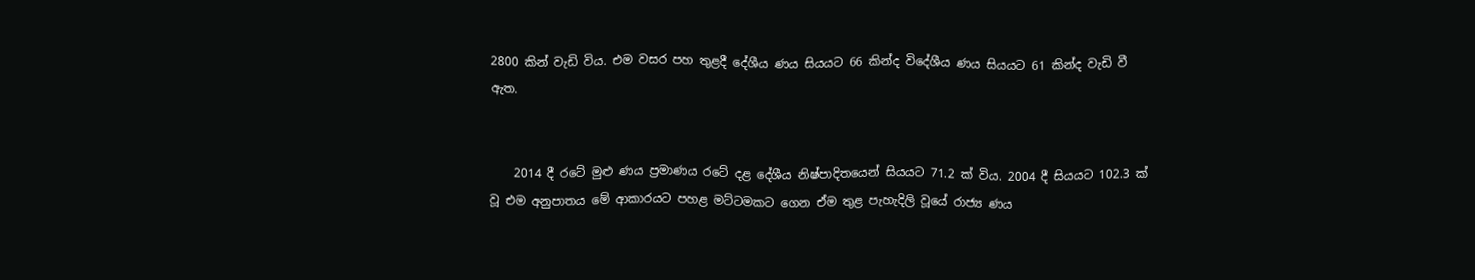2800 කින් වැඩි විය. එම වසර පහ තුළදී දේශීය ණය සියයට 66 කින්ද විදේශීය ණය සියයට 61 කින්ද වැඩි වී ඇත.


    2014 දී රටේ මුළු ණය ප්‍රමාණය රටේ දළ දේශීය නිෂ්පාදිතයෙන් සියයට 71.2 ක් විය. 2004 දී සියයට 102.3 ක් වූ එම අනුපාතය මේ ආකාරයට පහළ මට්ටමකට ගෙන ඒම තුළ පැහැදිලි වූයේ රාජ්‍ය ණය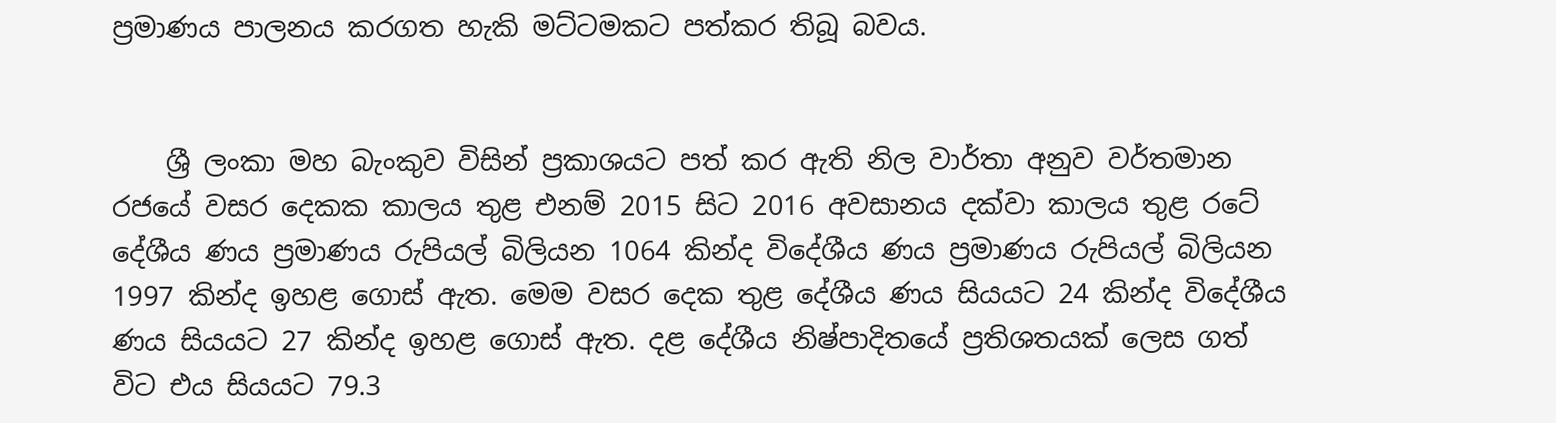ප්‍රමාණය පාලනය කරගත හැකි මට්ටමකට පත්කර තිබූ බවය.


    ශ්‍රී ලංකා මහ බැංකුව විසින් ප්‍රකාශයට පත් කර ඇති නිල වාර්තා අනුව වර්තමාන රජයේ වසර දෙකක කාලය තුළ එනම් 2015 සිට 2016 අවසානය දක්වා කාලය තුළ රටේ දේශීය ණය ප්‍රමාණය රුපියල් බිලියන 1064 කින්ද විදේශීය ණය ප්‍රමාණය රුපියල් බිලියන 1997 කින්ද ඉහළ ගොස් ඇත. මෙම වසර දෙක තුළ දේශීය ණය සියයට 24 කින්ද විදේශීය ණය සියයට 27 කින්ද ඉහළ ගොස් ඇත. දළ දේශීය නිෂ්පාදිතයේ ප්‍රතිශතයක් ලෙස ගත් විට එය සියයට 79.3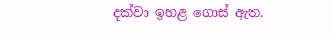දක්වා ඉහළ ගොස් ඇත.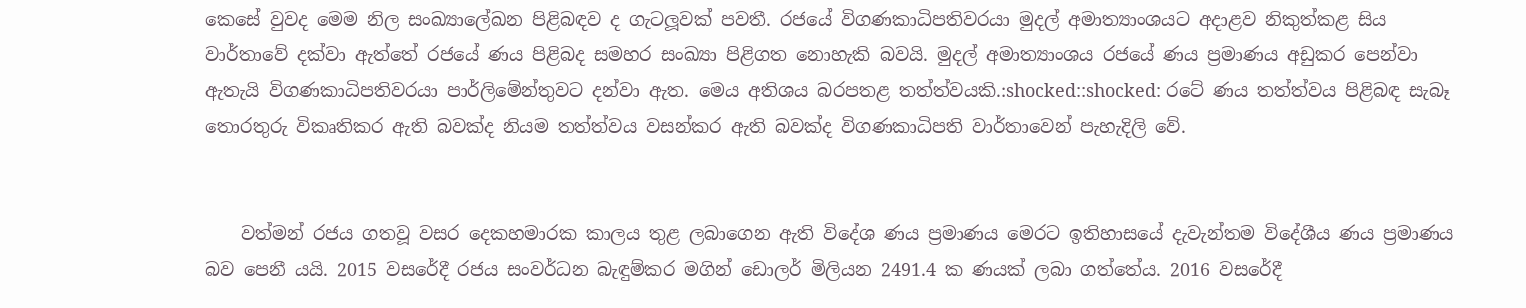කෙසේ වුවද මෙම නිල සංඛ්‍යාලේඛන පිළිබඳව ද ගැටලූවක් පවතී. රජයේ විගණකාධිපතිවරයා මුදල් අමාත්‍යාංශයට අදාළව නිකුත්කළ සිය වාර්තාවේ දක්වා ඇත්තේ රජයේ ණය පිළිබද සමහර සංඛ්‍යා පිළිගත නොහැකි බවයි. මුදල් අමාත්‍යාංශය රජයේ ණය ප්‍රමාණය අඩුකර පෙන්වා ඇතැයි විගණකාධිපතිවරයා පාර්ලිමේන්තුවට දන්වා ඇත. මෙය අතිශය බරපතළ තත්ත්වයකි.:shocked::shocked: රටේ ණය තත්ත්වය පිළිබඳ සැබෑ තොරතුරු විකෘතිකර ඇති බවක්ද නියම තත්ත්වය වසන්කර ඇති බවක්ද විගණකාධිපති වාර්තාවෙන් පැහැදිලි වේ.


    වත්මන් රජය ගතවූ වසර දෙකහමාරක කාලය තුළ ලබාගෙන ඇති විදේශ ණය ප්‍රමාණය මෙරට ඉතිහාසයේ දැවැන්තම විදේශීය ණය ප්‍රමාණය බව පෙනී යයි. 2015 වසරේදී රජය සංවර්ධන බැඳුම්කර මගින් ඩොලර් මිලියන 2491.4 ක ණයක් ලබා ගත්තේය. 2016 වසරේදී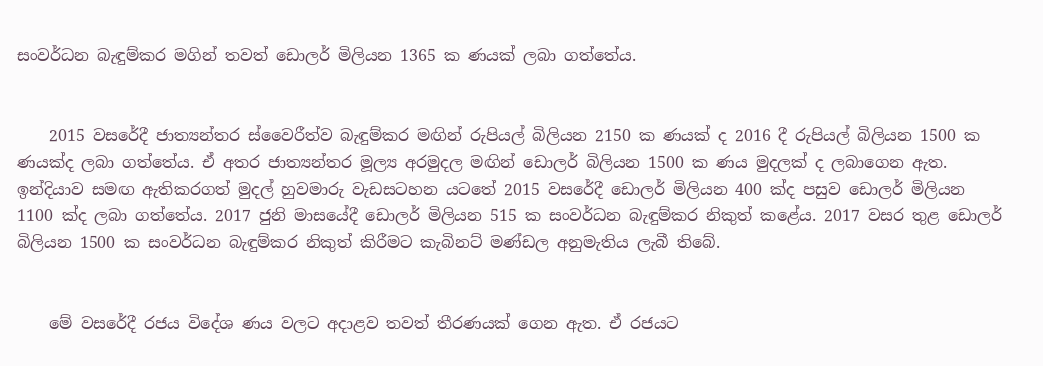සංවර්ධන බැඳුම්කර මගින් තවත් ඩොලර් මිලියන 1365 ක ණයක් ලබා ගත්තේය.


    2015 වසරේදී ජාත්‍යන්තර ස්වෛරීත්ව බැඳුම්කර මඟින් රුපියල් බිලියන 2150 ක ණයක් ද 2016 දී රුපියල් බිලියන 1500 ක ණයක්ද ලබා ගත්තේය. ඒ අතර ජාත්‍යන්තර මූල්‍ය අරමුදල මඟින් ඩොලර් බිලියන 1500 ක ණය මුදලක් ද ලබාගෙන ඇත. ඉන්දියාව සමඟ ඇතිකරගත් මුදල් හුවමාරු වැඩසටහන යටතේ 2015 වසරේදී ඩොලර් මිලියන 400 ක්ද පසුව ඩොලර් මිලියන 1100 ක්ද ලබා ගත්තේය. 2017 ජුනි මාසයේදී ඩොලර් මිලියන 515 ක සංවර්ධන බැඳුම්කර නිකුත් කළේය. 2017 වසර තුළ ඩොලර් බිලියන 1500 ක සංවර්ධන බැඳුම්කර නිකුත් කිරීමට කැබිනට් මණ්ඩල අනුමැතිය ලැබී තිබේ.


    මේ වසරේදී රජය විදේශ ණය වලට අදාළව තවත් තීරණයක් ගෙන ඇත. ඒ රජයට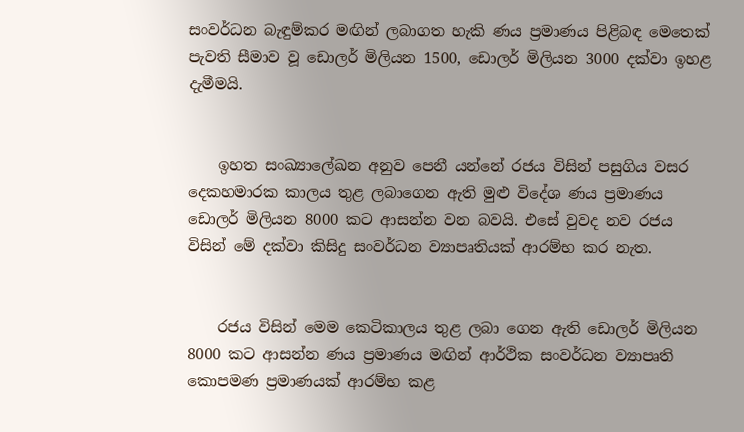සංවර්ධන බැඳුම්කර මඟින් ලබාගත හැකි ණය ප්‍රමාණය පිළිබඳ මෙතෙක් පැවති සීමාව වූ ඩොලර් මිලියන 1500, ඩොලර් මිලියන 3000 දක්වා ඉහළ දැමීමයි.


    ඉහත සංඛ්‍යාලේඛන අනුව පෙනී යන්නේ රජය විසින් පසුගිය වසර දෙකහමාරක කාලය තුළ ලබාගෙන ඇති මුළු විදේශ ණය ප්‍රමාණය ඩොලර් මිලියන 8000 කට ආසන්න වන බවයි. එසේ වුවද නව රජය විසින් මේ දක්වා කිසිදු සංවර්ධන ව්‍යාපෘතියක් ආරම්භ කර නැත.


    රජය විසින් මෙම කෙටිකාලය තුළ ලබා ගෙන ඇති ඩොලර් මිලියන 8000 කට ආසන්න ණය ප්‍රමාණය මඟින් ආර්ථික සංවර්ධන ව්‍යාපෘති කොපමණ ප්‍රමාණයක් ආරම්භ කළ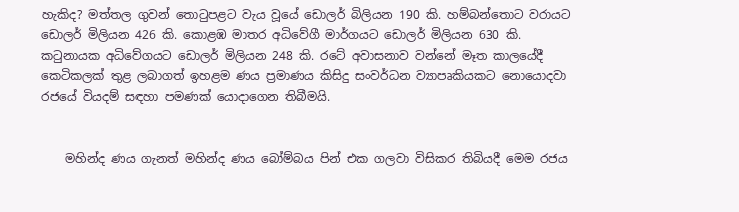හැකිද? මත්තල ගුවන් තොටුපළට වැය වූයේ ඩොලර් බිලියන 190 කි. හම්බන්තොට වරායට ඩොලර් මිලියන 426 කි. කොළඹ මාතර අධිවේගී මාර්ගයට ඩොලර් මිලියන 630 කි. කටුනායක අධිවේගයට ඩොලර් මිලියන 248 කි. රටේ අවාසනාව වන්නේ මෑත කාලයේදී කෙටිකලක් තුළ ලබාගත් ඉහළම ණය ප්‍රමාණය කිසිදු සංවර්ධන ව්‍යාපෘකියකට නොයොදවා රජයේ වියදම් සඳහා පමණක් යොදාගෙන තිබීමයි.


    මහින්ද ණය ගැනත් මහින්ද ණය බෝම්බය පින් එක ගලවා විසිකර තිබියදී මෙම රජය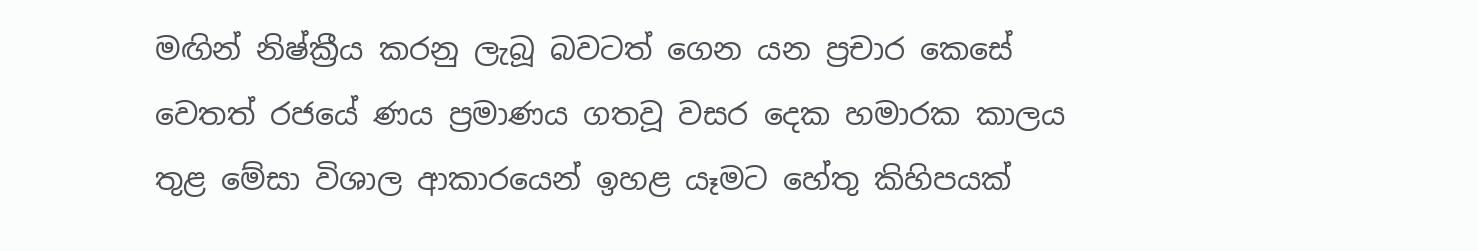මඟින් නිෂ්ක්‍රීය කරනු ලැබූ බවටත් ගෙන යන ප්‍රචාර කෙසේ වෙතත් රජයේ ණය ප්‍රමාණය ගතවූ වසර දෙක හමාරක කාලය තුළ මේසා විශාල ආකාරයෙන් ඉහළ යෑමට හේතු කිහිපයක්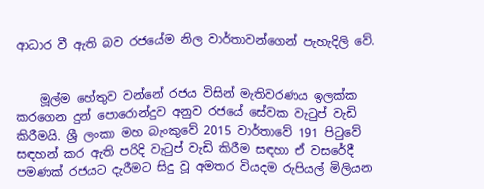ආධාර වී ඇති බව රජයේම නිල වාර්තාවන්ගෙන් පැහැදිලි වේ.


    මූල්ම හේතුව වන්නේ රජය විසින් මැතිවරණය ඉලක්ක කරගෙන දුන් පොරොන්දුව අනුව රජයේ සේවක වැටුප් වැඩි කිරීමයි. ශ්‍රී ලංකා මහ බැංකුවේ 2015 වාර්තාවේ 191 පිටුවේ සඳහන් කර ඇති පරිදි වැටුප් වැඩි කිරීම සඳහා ඒ වසරේදී පමණක් රජයට දැරීමට සිදු වූ අමතර වියදම රුපියල් මිලියන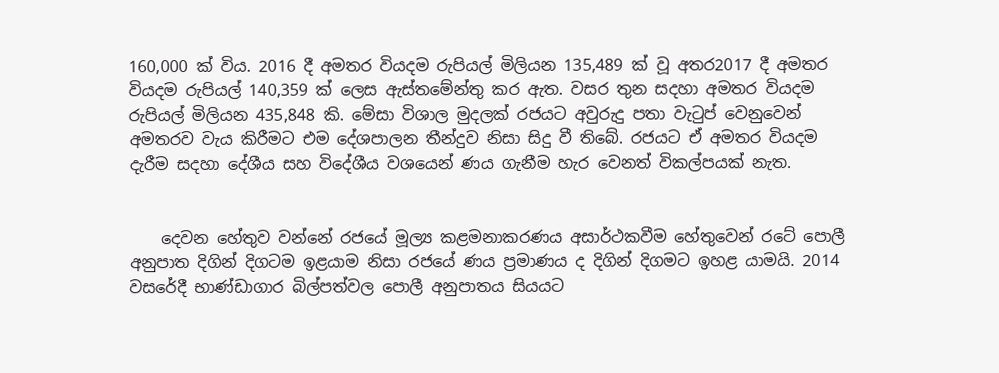160,000 ක් විය. 2016 දී අමතර වියදම රුපියල් මිලියන 135,489 ක් වූ අතර2017 දී අමතර වියදම රුපියල් 140,359 ක් ලෙස ඇස්තමේන්තු කර ඇත. වසර තුන සදහා අමතර වියදම රුපියල් මිලියන 435,848 කි. මේසා විශාල මුදලක් රජයට අවුරුදු පතා වැටුප් වෙනුවෙන් අමතරව වැය කිරීමට එම දේශපාලන තීන්දුව නිසා සිදු වී තිබේ. රජයට ඒ අමතර වියදම දැරීම සදහා දේශීය සහ විදේශීය වශයෙන් ණය ගැනීම හැර වෙනත් විකල්පයක් නැත.


    දෙවන හේතුව වන්නේ රජයේ මූල්‍ය කළමනාකරණය අසාර්ථකවීම හේතුවෙන් රටේ පොලී අනුපාත දිගින් දිගටම ඉළයාම නිසා රජයේ ණය ප්‍රමාණය ද දිගින් දිගමට ඉහළ යාමයි. 2014 වසරේදී භාණ්ඩාගාර බිල්පත්වල පොලී අනුපාතය සියයට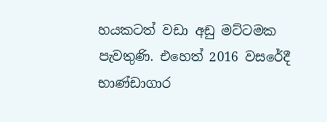හයකටත් වඩා අඩු මට්ටමක පැවතුණි. එහෙත් 2016 වසරේදී භාණ්ඩාගාර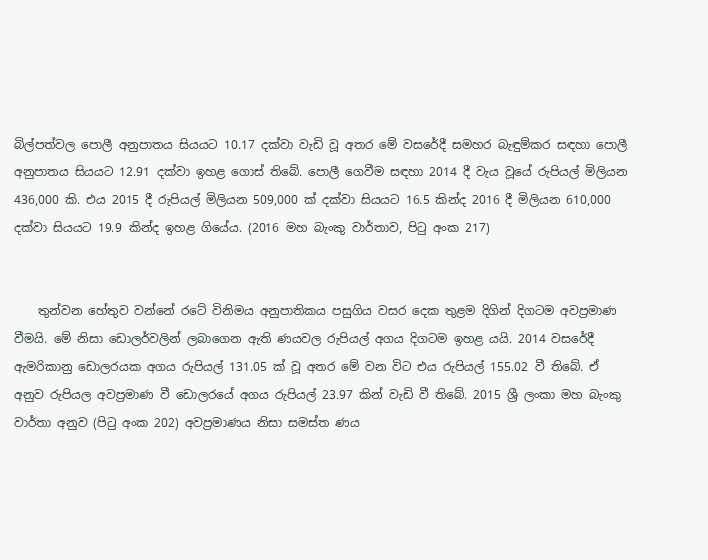බිල්පත්වල පොලී අනුපාතය සියයට 10.17 දක්වා වැඩි වූ අතර මේ වසරේදී සමහර බැඳුම්කර සඳහා පොලී අනුපාතය සියයට 12.91 දක්වා ඉහළ ගොස් තිබේ. පොලී ගෙවීම සඳහා 2014 දී වැය වූයේ රුපියල් මිලියන 436,000 කි. එය 2015 දී රුපියල් මිලියන 509,000 ක් දක්වා සියයට 16.5 කින්ද 2016 දී මිලියන 610,000 දක්වා සියයට 19.9 කින්ද ඉහළ ගියේය. (2016 මහ බැංකු වාර්තාව, පිටු අංක 217)


    තුන්වන හේතුව වන්නේ රටේ විනිමය අනුපාතිකය පසුගිය වසර දෙක තුළම දිගින් දිගටම අවප්‍රමාණ වීමයි. මේ නිසා ඩොලර්වලින් ලබාගෙන ඇති ණයවල රුපියල් අගය දිගටම ඉහළ යයි. 2014 වසරේදී ඇමරිකානු ඩොලරයක අගය රුපියල් 131.05 ක් වූ අතර මේ වන විට එය රුපියල් 155.02 වී තිබේ. ඒ අනුව රුපියල අවප්‍රමාණ වී ඩොලරයේ අගය රුපියල් 23.97 කින් වැඩි වී තිබේ. 2015 ශ්‍රී ලංකා මහ බැංකු වාර්තා අනුව (පිටු අංක 202) අවප්‍රමාණය නිසා සමස්ත ණය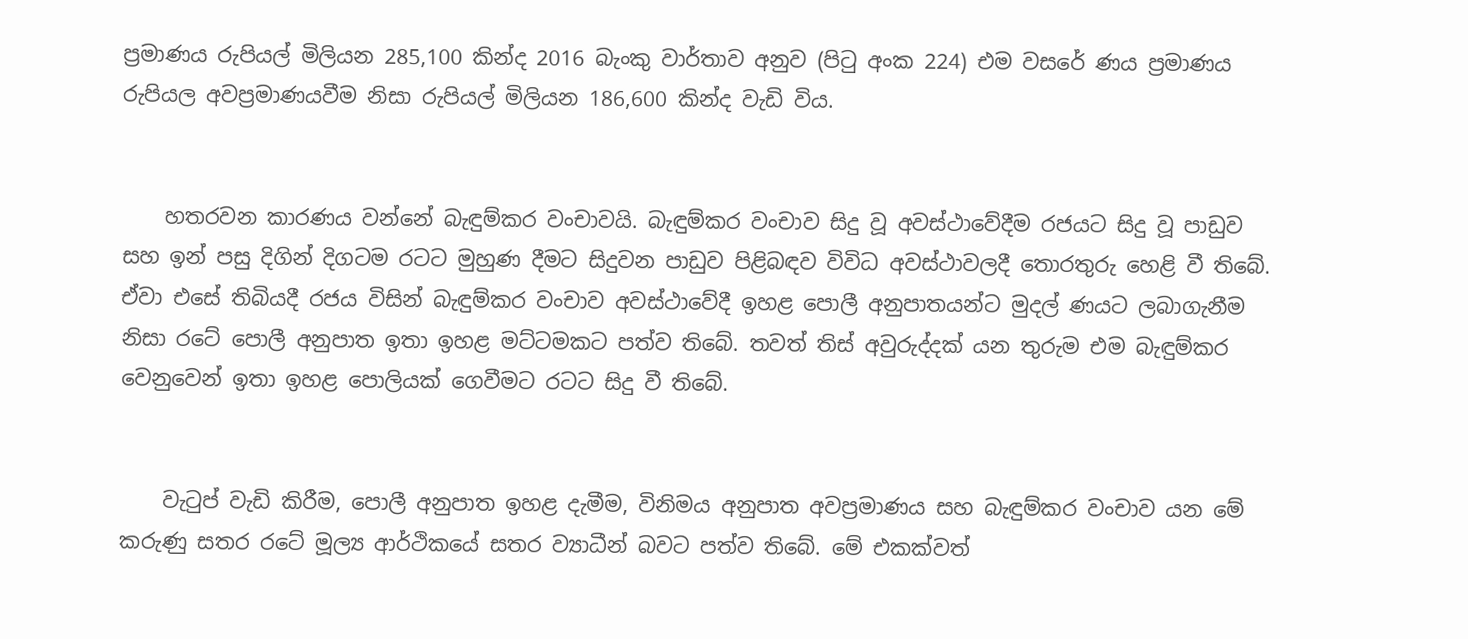ප්‍රමාණය රුපියල් මිලියන 285,100 කින්ද 2016 බැංකු වාර්තාව අනුව (පිටු අංක 224) එම වසරේ ණය ප්‍රමාණය රුපියල අවප්‍රමාණයවීම නිසා රුපියල් මිලියන 186,600 කින්ද වැඩි විය.


    හතරවන කාරණය වන්නේ බැඳුම්කර වංචාවයි. බැඳුම්කර වංචාව සිදු වූ අවස්ථාවේදීම රජයට සිදු වූ පාඩුව සහ ඉන් පසු දිගින් දිගටම රටට මුහුණ දීමට සිදුවන පාඩුව පිළිබඳව විවිධ අවස්ථාවලදී තොරතුරු හෙළි වී තිබේ. ඒවා එසේ තිබියදී රජය විසින් බැඳුම්කර වංචාව අවස්ථාවේදී ඉහළ පොලී අනුපාතයන්ට මුදල් ණයට ලබාගැනීම නිසා රටේ පොලී අනුපාත ඉතා ඉහළ මට්ටමකට පත්ව තිබේ. තවත් තිස් අවුරුද්දක් යන තුරුම එම බැඳුම්කර වෙනුවෙන් ඉතා ඉහළ පොලියක් ගෙවීමට රටට සිදු වී තිබේ.


    වැටුප් වැඩි කිරීම, පොලී අනුපාත ඉහළ දැමීම, විනිමය අනුපාත අවප්‍රමාණය සහ බැඳුම්කර වංචාව යන මේ කරුණු සතර රටේ මූල්‍ය ආර්ථිකයේ සතර ව්‍යාධීන් බවට පත්ව තිබේ. මේ එකක්වත්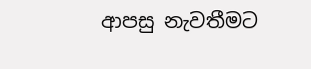ආපසු නැවතීමට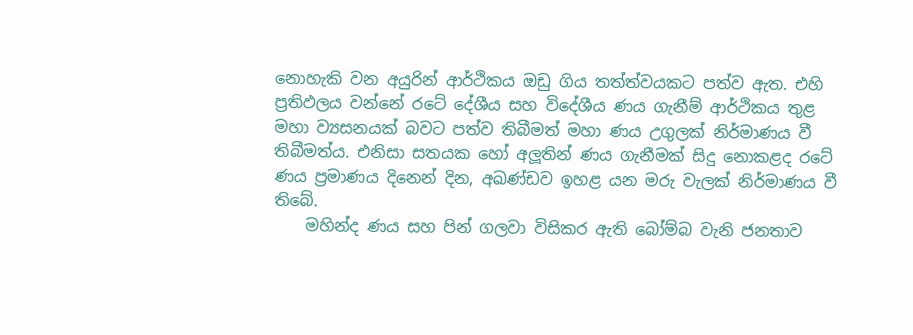නොහැකි වන අයුරින් ආර්ථිකය ඔඩු ගිය තත්ත්වයකට පත්ව ඇත. එහි ප්‍රතිඵලය වන්නේ රටේ දේශීය සහ විදේශීය ණය ගැනීම් ආර්ථිකය තුළ මහා ව්‍යසනයක් බවට පත්ව තිබීමත් මහා ණය උගුලක් නිර්මාණය වී තිබීමත්ය. එනිසා සතයක හෝ අලූතින් ණය ගැනීමක් සිදු නොකළද රටේ ණය ප්‍රමාණය දිනෙන් දින, අඛණ්ඩව ඉහළ යන මරු වැලක් නිර්මාණය වී තිබේ.
    මහින්ද ණය සහ පින් ගලවා විසිකර ඇති බෝම්බ වැනි ජනතාව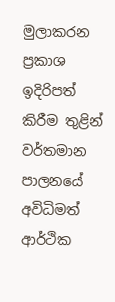මුලාකරන ප්‍රකාශ ඉදිරිපත් කිරීම තුළින් වර්තමාන පාලනයේ අවිධිමත් ආර්ථික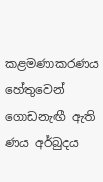කළමණාකරණය හේතුවෙන් ගොඩනැඟී ඇති ණය අර්බුදය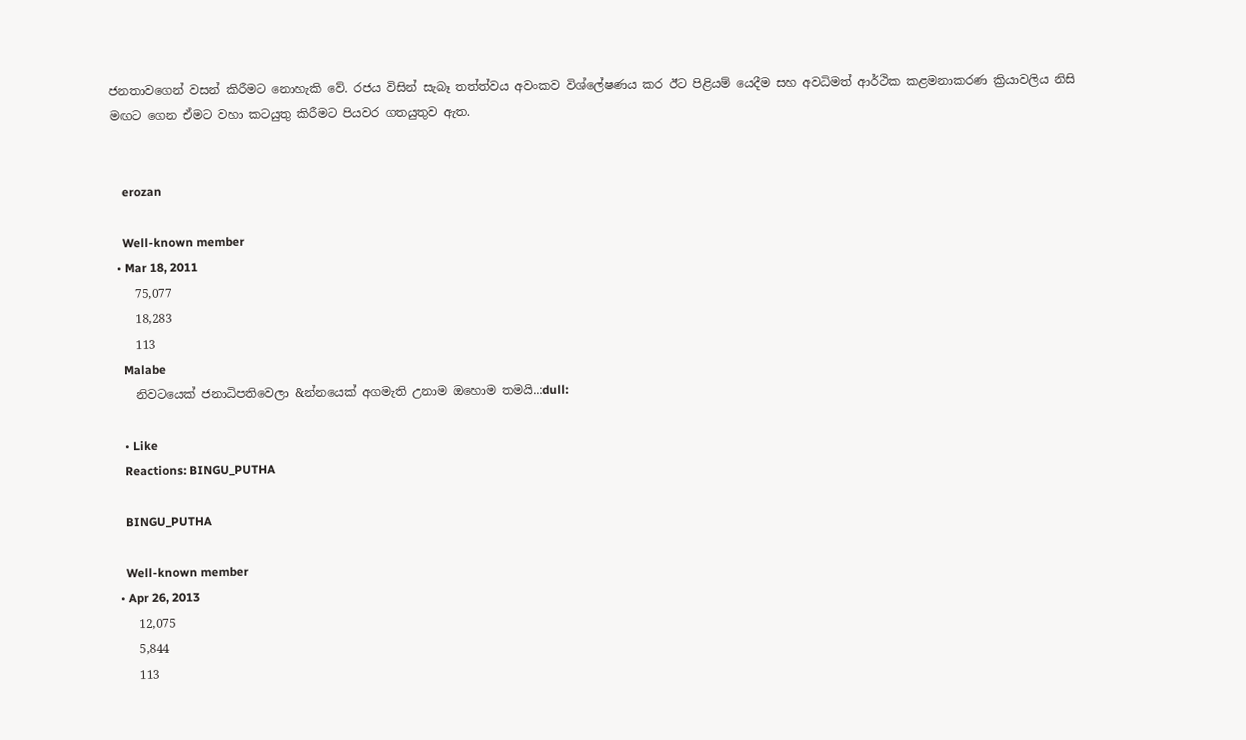ජනතාවගෙන් වසන් කිරීමට නොහැකි වේ. රජය විසින් සැබෑ තත්ත්වය අවංකව විශ්ලේෂණය කර ඊට පිළියම් යෙදීම සහ අවධිමත් ආර්ථික කළමනාකරණ ක්‍රියාවලිය නිසි මඟට ගෙන ඒමට වහා කටයුතු කිරීමට පියවර ගතයුතුව ඇත.


    erozan

    Well-known member
  • Mar 18, 2011
    75,077
    18,283
    113
    Malabe
    නිවටයෙක් ජනාධිපතිවෙලා &න්නයෙක් අගමැති උනාම ඔහොම තමයි..:dull:

    • Like
    Reactions: BINGU_PUTHA

    BINGU_PUTHA

    Well-known member
  • Apr 26, 2013
    12,075
    5,844
    113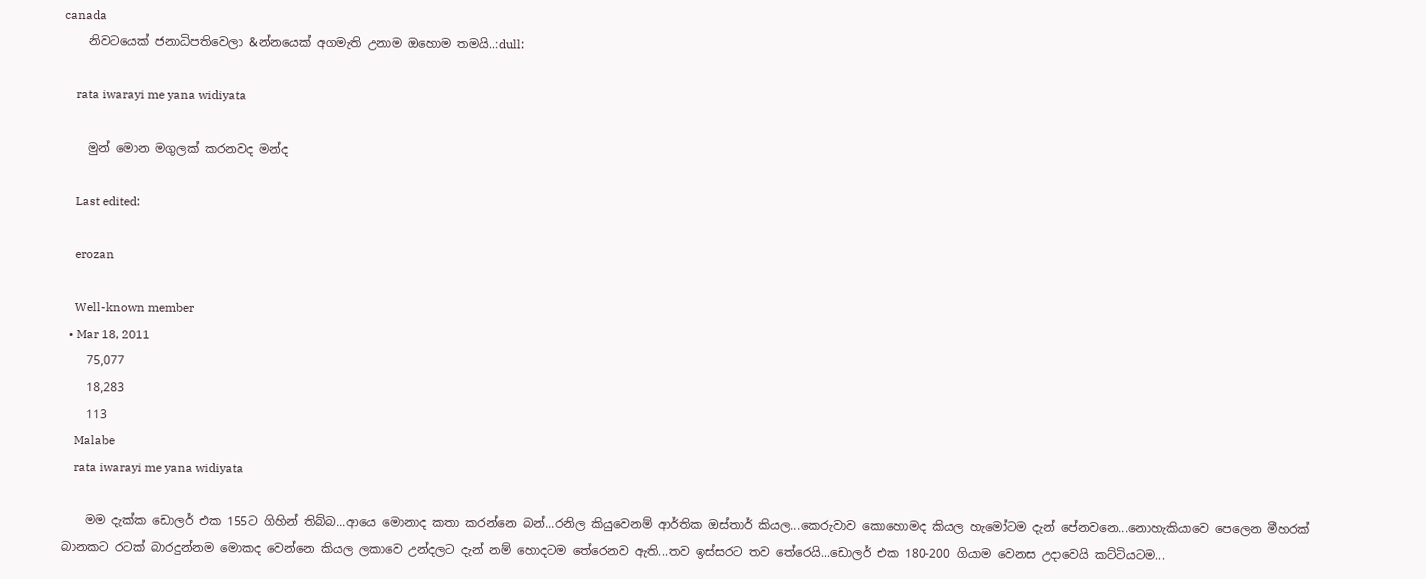canada
    නිවටයෙක් ජනාධිපතිවෙලා &න්නයෙක් අගමැති උනාම ඔහොම තමයි..:dull:

    rata iwarayi me yana widiyata

    මුන් මොන මගුලක් කරනවද මන්ද

    Last edited:

    erozan

    Well-known member
  • Mar 18, 2011
    75,077
    18,283
    113
    Malabe
    rata iwarayi me yana widiyata

    මම දැක්ක ඩොලර් එක 155ට ගිහින් තිබ්බ...ආයෙ මොනාද කතා කරන්නෙ බන්...රනිල කියුවෙනම් ආර්තික ඔස්තාර් කියල...කෙරුවාව කොහොමද කියල හැමෝටම දැන් පේනවනෙ...නොහැකියාවෙ පෙලෙන මීහරක් බානකට රටක් බාරදුන්නම මොකද වෙන්නෙ කියල ලකාවෙ උන්දලට දැන් නම් හොදටම තේරෙනව ඇති...තව ඉස්සරට තව තේරෙයි...ඩොලර් එක 180-200 ගියාම වෙනස උදාවෙයි කට්ටියටම...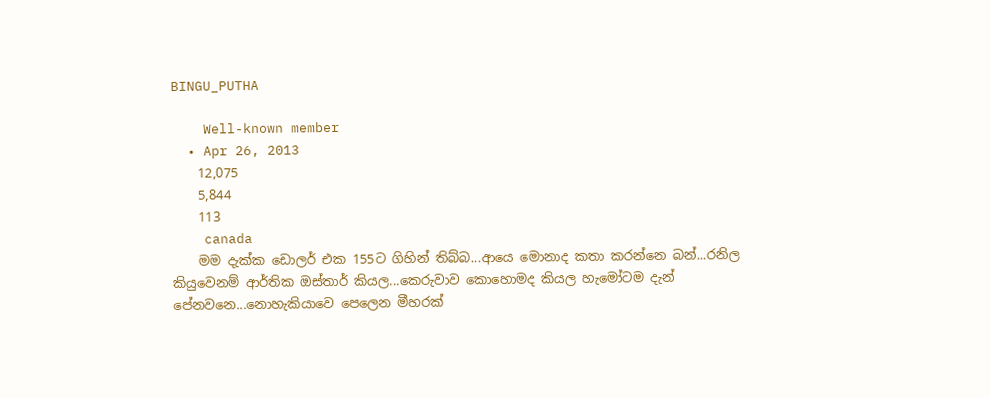BINGU_PUTHA

    Well-known member
  • Apr 26, 2013
    12,075
    5,844
    113
    canada
    මම දැක්ක ඩොලර් එක 155ට ගිහින් තිබ්බ...ආයෙ මොනාද කතා කරන්නෙ බන්...රනිල කියුවෙනම් ආර්තික ඔස්තාර් කියල...කෙරුවාව කොහොමද කියල හැමෝටම දැන් පේනවනෙ...නොහැකියාවෙ පෙලෙන මීහරක්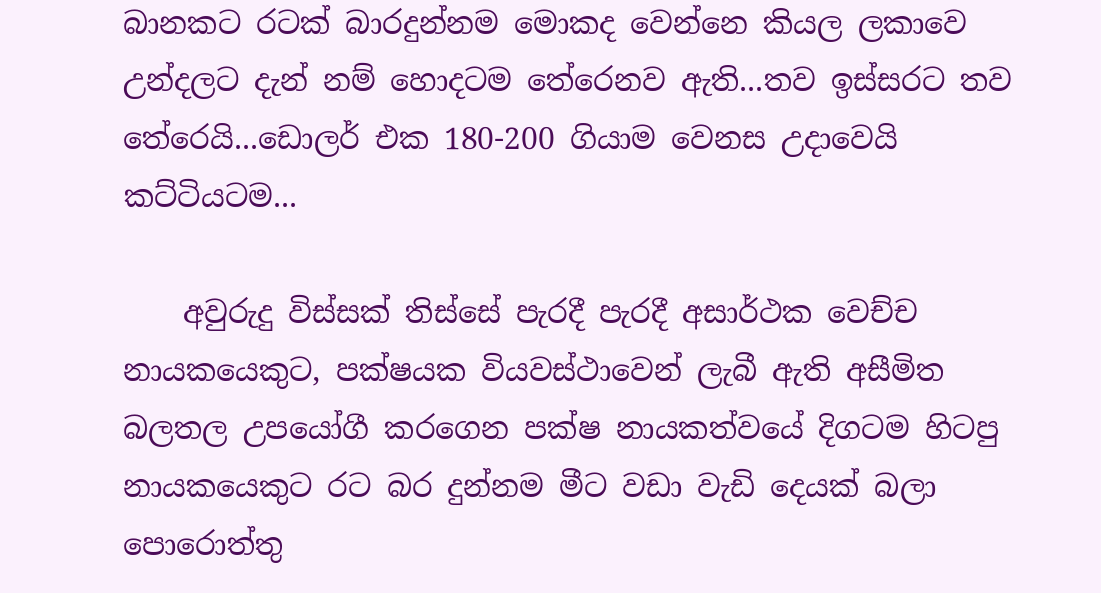බානකට රටක් බාරදුන්නම මොකද වෙන්නෙ කියල ලකාවෙ උන්දලට දැන් නම් හොදටම තේරෙනව ඇති...තව ඉස්සරට තව තේරෙයි...ඩොලර් එක 180-200 ගියාම වෙනස උදාවෙයි කට්ටියටම...

    අවුරුදු විස්සක් තිස්සේ පැරදී පැරදී අසාර්ථක වෙච්ච නායකයෙකුට, පක්ෂයක වියවස්ථාවෙන් ලැබී ඇති අසීමිත බලතල උපයෝගී කරගෙන පක්ෂ නායකත්වයේ දිගටම හිටපු නායකයෙකුට රට බර දුන්නම මීට වඩා වැඩි දෙයක් බලා පොරොත්තු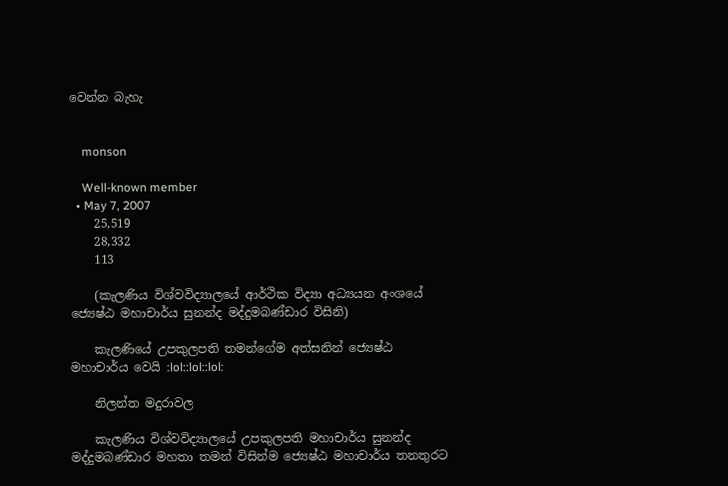වෙන්න බැහැ


    monson

    Well-known member
  • May 7, 2007
    25,519
    28,332
    113

    (කැලණිය විශ්වවිද්‍යාලයේ ආර්ථික විද්‍යා අධ්‍යයන අංශයේ ජ්‍යෙෂ්ඨ මහාචාර්ය සුනන්ද මද්දුමබණ්ඩාර විසිනි)

    කැලණියේ උපකුලපති තමන්ගේම අත්සනින් ජ්‍යෙෂ්ඨ මහාචාර්ය වෙයි :lol::lol::lol:

    නිලන්ත මදුරාවල

    කැලණිය විශ්වවිද්‍යාලයේ උපකුලපති මහාචාර්ය සුනන්ද මද්දුමබණ්‌ඩාර මහතා තමන් විසින්ම ජ්‍යෙෂ්ඨ මහාචාර්ය තනතුරට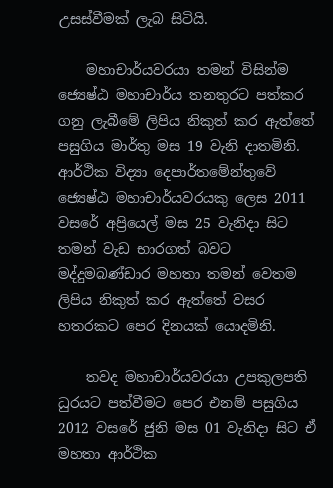උසස්‌වීමක්‌ ලැබ සිටියි.

    මහාචාර්යවරයා තමන් විසින්ම ජ්‍යෙෂ්ඨ මහාචාර්ය තනතුරට පත්කර ගනු ලැබීමේ ලිපිය නිකුත් කර ඇත්තේ පසුගිය මාර්තු මස 19 වැනි දාතමිනි. ආර්ථික විද්‍යා දෙපාර්තමේන්තුවේ ජ්‍යෙෂ්ඨ මහාචාර්යවරයකු ලෙස 2011 වසරේ අප්‍රියෙල් මස 25 වැනිදා සිට තමන් වැඩ භාරගත් බවට මද්දුමබණ්‌ඩාර මහතා තමන් වෙතම ලිපිය නිකුත් කර ඇත්තේ වසර හතරකට පෙර දිනයක්‌ යොදමිනි.

    තවද මහාචාර්යවරයා උපකුලපති ධුරයට පත්වීමට පෙර එනම් පසුගිය 2012 වසරේ ජුනි මස 01 වැනිදා සිට ඒ මහතා ආර්ථික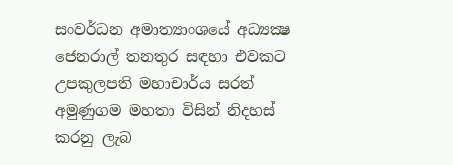සංවර්ධන අමාත්‍යාංශයේ අධ්‍යක්‍ෂ ජෙනරාල් තනතුර සඳහා එවකට උපකුලපති මහාචාර්ය සරත් අමුණුගම මහතා විසින් නිදහස්‌ කරනු ලැබ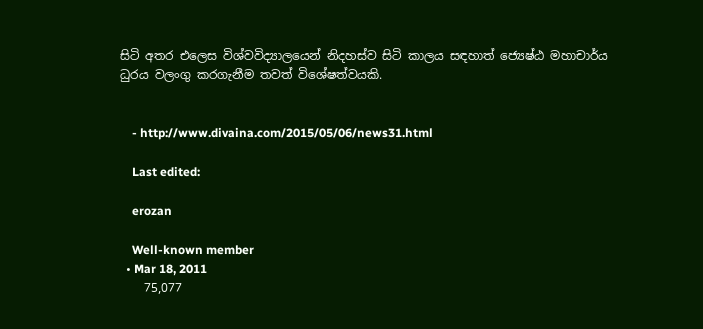සිටි අතර එලෙස විශ්වවිද්‍යාලයෙන් නිදහස්‌ව සිටි කාලය සඳහාත් ජ්‍යෙෂ්ඨ මහාචාර්ය ධුරය වලංගු කරගැනීම තවත් විශේෂත්වයකි.


    - http://www.divaina.com/2015/05/06/news31.html

    Last edited:

    erozan

    Well-known member
  • Mar 18, 2011
    75,077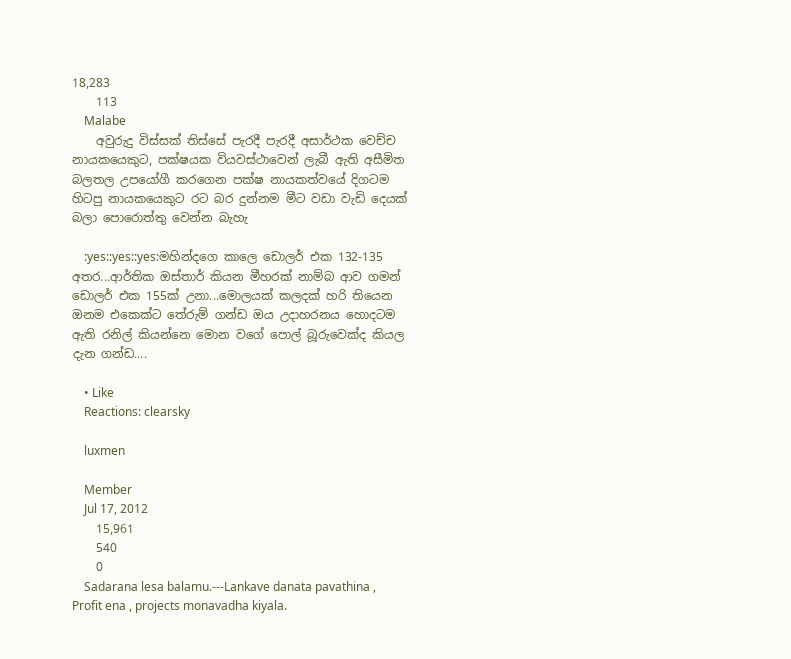18,283
    113
    Malabe
    අවුරුදු විස්සක් තිස්සේ පැරදී පැරදී අසාර්ථක වෙච්ච නායකයෙකුට, පක්ෂයක වියවස්ථාවෙන් ලැබී ඇති අසීමිත බලතල උපයෝගී කරගෙන පක්ෂ නායකත්වයේ දිගටම හිටපු නායකයෙකුට රට බර දුන්නම මීට වඩා වැඩි දෙයක් බලා පොරොත්තු වෙන්න බැහැ

    :yes::yes::yes:මහින්දගෙ කාලෙ ඩොලර් එක 132-135 අතර...ආර්තික ඔස්තාර් කියන මීහරක් නාම්බ ආව ගමන් ඩොලර් එක 155ක් උනා...මොලයක් කලදක් හරි තියෙන ඔනම එකෙක්ට තේරුම් ගන්ඩ ඔය උදාහරනය හොදටම ඇති රනිල් කියන්නෙ මොන වගේ පොල් බූරුවෙක්ද කියල දැන ගන්ඩ....

    • Like
    Reactions: clearsky

    luxmen

    Member
    Jul 17, 2012
    15,961
    540
    0
    Sadarana lesa balamu.---Lankave danata pavathina , Profit ena , projects monavadha kiyala.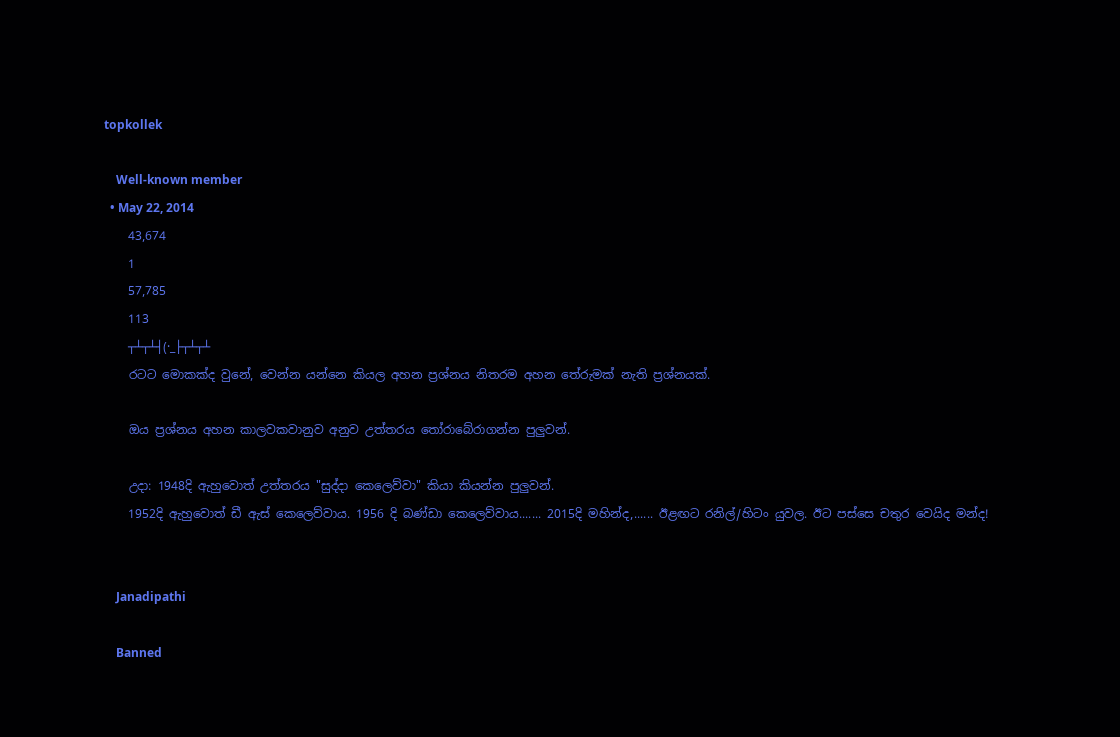topkollek

    Well-known member
  • May 22, 2014
    43,674
    1
    57,785
    113
    ┬┴┬┴┤(·_├┬┴┬┴
    රටට මොකක්ද වුනේ, වෙන්න යන්නෙ කියල අහන ප්‍රශ්නය නිතරම අහන තේරුමක් නැති ප්‍රශ්නයක්.

    ඔය ප්‍රශ්නය අහන කාලවකවානුව අනුව උත්තරය තෝරාබේරාගන්න පුලුවන්.

    උදා: 1948දි ඇහුවොත් උත්තරය "සුද්දා කෙලෙව්වා" කියා කියන්න පුලුවන්.
    1952දි ඇහුවොත් ඩී ඇස් කෙලෙව්වාය. 1956 දි බණ්ඩා කෙලෙව්වාය....... 2015දි මහින්ද,...... ඊළඟට රනිල්/හිටං යුවල. ඊට පස්සෙ චතුර වෙයිද මන්ද!


    Janadipathi

    Banned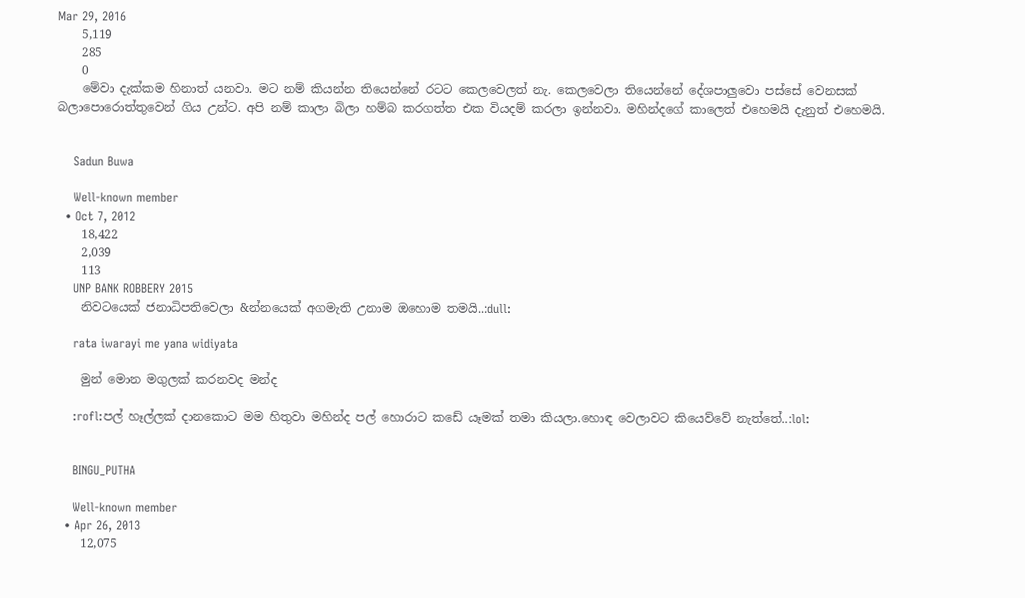Mar 29, 2016
    5,119
    285
    0
    මේවා දැක්කම හිනාත් යනවා. මට නම් කියන්න තියෙන්නේ රටට කෙලවෙලත් නැ. කෙලවෙලා තියෙන්නේ දේශපාලුවො පස්සේ වෙනසක් බලාපොරොත්තුවෙන් ගිය උන්ට. අපි නම් කාලා බිලා හම්බ කරගත්ත එක වියදම් කරලා ඉන්නවා. මහින්දගේ කාලෙත් එහෙමයි දැනුත් එහෙමයි.


    Sadun Buwa

    Well-known member
  • Oct 7, 2012
    18,422
    2,039
    113
    UNP BANK ROBBERY 2015
    නිවටයෙක් ජනාධිපතිවෙලා &න්නයෙක් අගමැති උනාම ඔහොම තමයි..:dull:

    rata iwarayi me yana widiyata

    මුන් මොන මගුලක් කරනවද මන්ද

    :rofl:පල් හෑල්ලක් දානකොට මම හිතුවා මහින්ද පල් හොරාට කඩේ යෑමක් තමා කියලා.හොඳ වෙලාවට කියෙව්වේ නැත්තේ..:lol:


    BINGU_PUTHA

    Well-known member
  • Apr 26, 2013
    12,075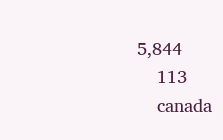5,844
    113
    canada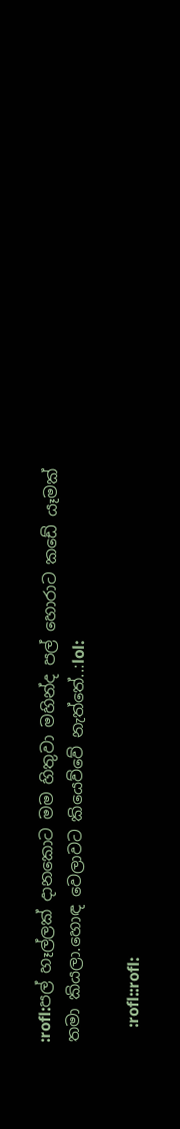:rofl:පල් හෑල්ලක් දානකොට මම හිතුවා මහින්ද පල් හොරාට කඩේ යෑමක් තමා කියලා.හොඳ වෙලාවට කියෙව්වේ නැත්තේ..:lol:

    :rofl::rofl: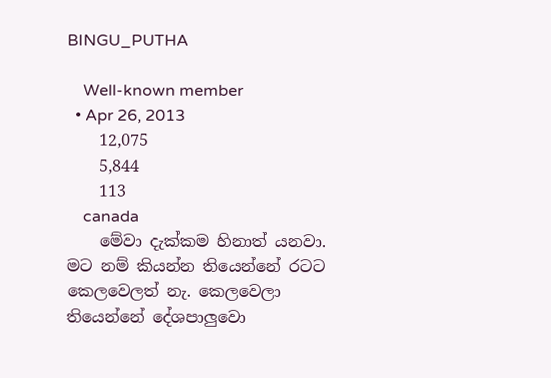BINGU_PUTHA

    Well-known member
  • Apr 26, 2013
    12,075
    5,844
    113
    canada
    මේවා දැක්කම හිනාත් යනවා. මට නම් කියන්න තියෙන්නේ රටට කෙලවෙලත් නැ. කෙලවෙලා තියෙන්නේ දේශපාලුවො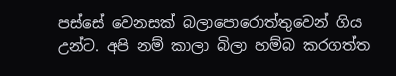පස්සේ වෙනසක් බලාපොරොත්තුවෙන් ගිය උන්ට. අපි නම් කාලා බිලා හම්බ කරගත්ත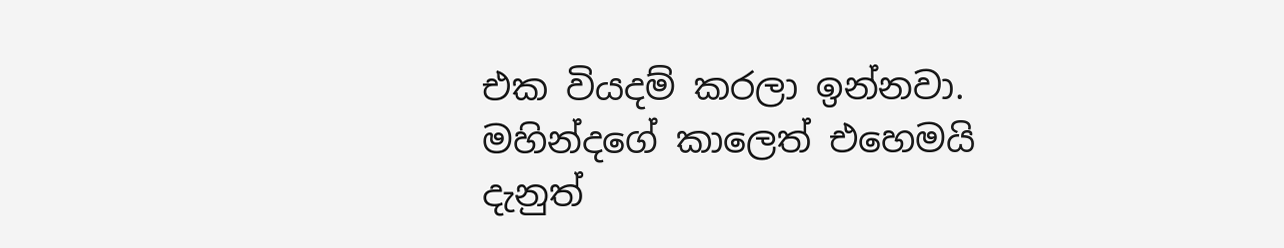එක වියදම් කරලා ඉන්නවා. මහින්දගේ කාලෙත් එහෙමයි දැනුත්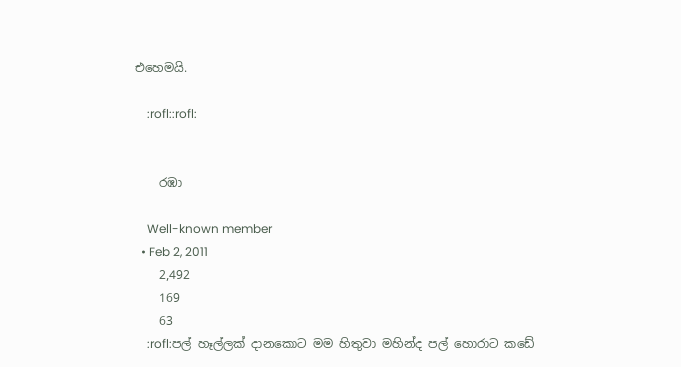එහෙමයි.

    :rofl::rofl:


    රඹා

    Well-known member
  • Feb 2, 2011
    2,492
    169
    63
    :rofl:පල් හෑල්ලක් දානකොට මම හිතුවා මහින්ද පල් හොරාට කඩේ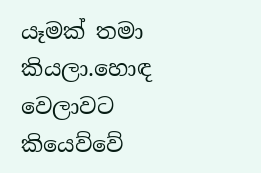යෑමක් තමා කියලා.හොඳ වෙලාවට කියෙව්වේ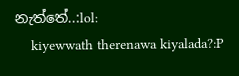නැත්තේ..:lol:
    kiyewwath therenawa kiyalada?:P